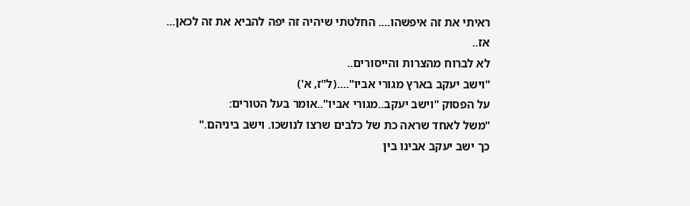ראיתי את זה איפשהו.... החלטתי שיהיה זה יפה להביא את זה לכאן...
אז..
לא לברוח מהצרות והייסורים..
"וישב יעקב בארץ מגורי אביו"....(ל"ז, א')
על הפסוק "וישב יעקב..מגורי אביו"..אומר בעל הטורים:
"משל לאחד שראה כת של כלבים שרצו לנושכו. וישב ביניהם."
כך ישב יעקב אבינו בין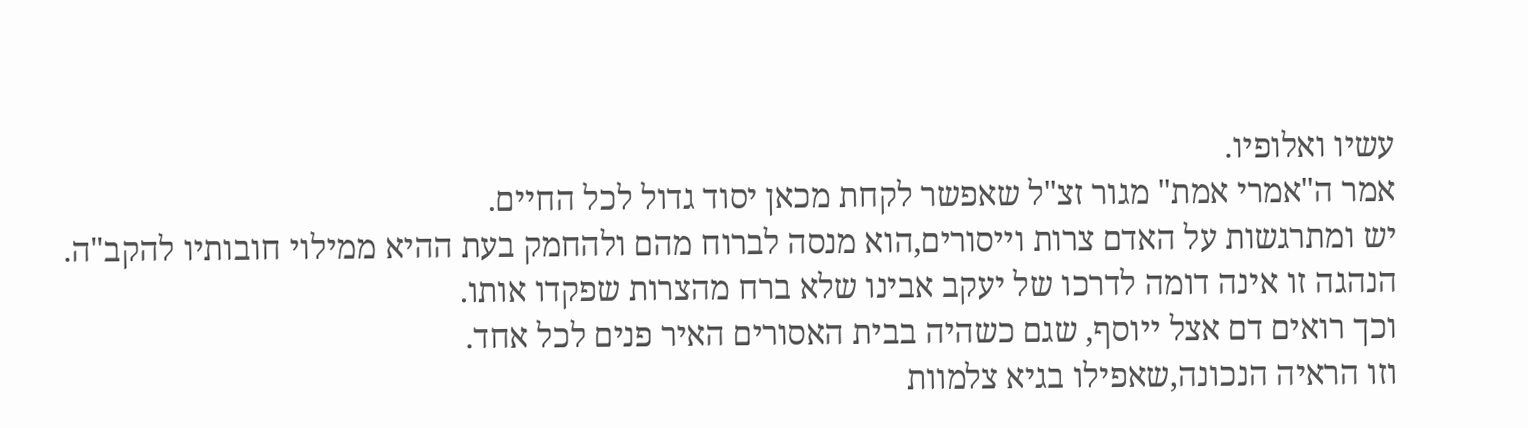עשיו ואלופיו.
אמר ה"אמרי אמת" מגור זצ"ל שאפשר לקחת מכאן יסוד גדול לכל החיים.
יש ומתרגשות על האדם צרות וייסורים,הוא מנסה לברוח מהם ולהחמק בעת ההיא ממילוי חובותיו להקב"ה.
הנהגה זו אינה דומה לדרכו של יעקב אבינו שלא ברח מהצרות שפקדו אותו.
וכך רואים דם אצל ייוסף, שגם כשהיה בבית האסורים האיר פנים לכל אחד.
וזו הראיה הנכונה,שאפילו בגיא צלמוות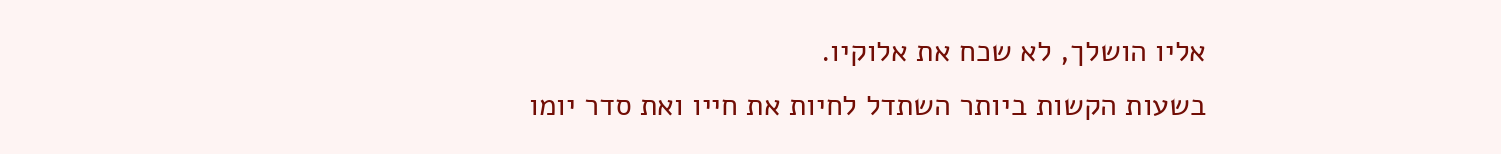אליו הושלך, לא שכח את אלוקיו.
בשעות הקשות ביותר השתדל לחיות את חייו ואת סדר יומו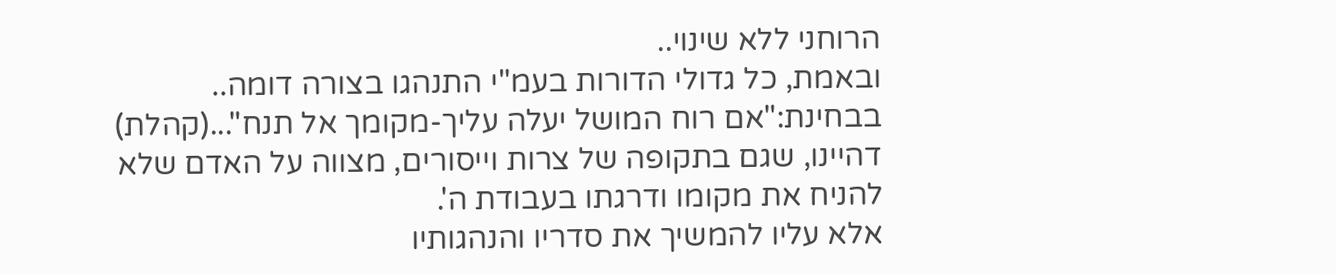הרוחני ללא שינוי..
ובאמת, כל גדולי הדורות בעמ"י התנהגו בצורה דומה..
בבחינת:"אם רוח המושל יעלה עליך-מקומך אל תנח"...(קהלת)
דהיינו, שגם בתקופה של צרות וייסורים, מצווה על האדם שלא להניח את מקומו ודרגתו בעבודת ה'.
אלא עליו להמשיך את סדריו והנהגותיו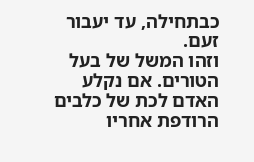כבתחילה, עד יעבור זעם.
וזהו המשל של בעל הטורים. אם נקלע האדם לכת של כלבים הרודפת אחריו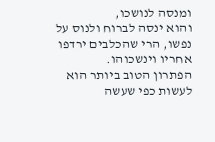ומנסה לנושכו,
והוא ינסה לברוח ולנוס על נפשו, הרי שהכלבים ירדפו אחריו וינשכוהו.
הפתרון הטוב ביותר הוא לעשות כפי שעשה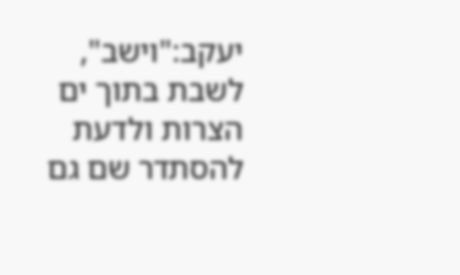יעקב:"וישב",
לשבת בתוך ים הצרות ולדעת להסתדר שם גם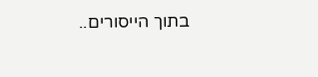בתוך הייסורים..